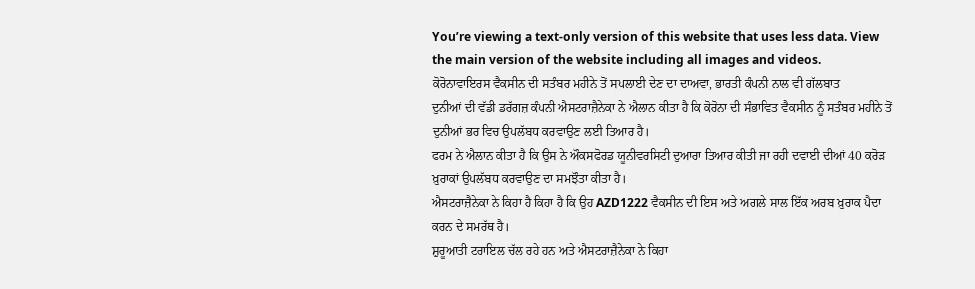You’re viewing a text-only version of this website that uses less data. View the main version of the website including all images and videos.
ਕੋਰੋਨਾਵਾਇਰਸ ਵੈਕਸੀਨ ਦੀ ਸਤੰਬਰ ਮਹੀਨੇ ਤੋਂ ਸਪਲਾਈ ਦੇਣ ਦਾ ਦਾਅਵਾ, ਭਾਰਤੀ ਕੰਪਨੀ ਨਾਲ ਵੀ ਗੱਲਬਾਤ
ਦੁਨੀਆਂ ਦੀ ਵੱਡੀ ਡਰੱਗਜ਼ ਕੰਪਨੀ ਐਸਟਰਾਜ਼ੈਨੇਕਾ ਨੇ ਐਲਾਨ ਕੀਤਾ ਹੈ ਕਿ ਕੋਰੋਨਾ ਦੀ ਸੰਭਾਵਿਤ ਵੈਕਸੀਨ ਨੂੰ ਸਤੰਬਰ ਮਹੀਨੇ ਤੋਂ ਦੁਨੀਆਂ ਭਰ ਵਿਚ ਉਪਲੱਬਧ ਕਰਵਾਉਣ ਲਈ ਤਿਆਰ ਹੈ।
ਫਰਮ ਨੇ ਐਲਾਨ ਕੀਤਾ ਹੈ ਕਿ ਉਸ ਨੇ ਔਕਸਫੋਰਡ ਯੂਨੀਵਰਸਿਟੀ ਦੁਆਰਾ ਤਿਆਰ ਕੀਤੀ ਜਾ ਰਹੀ ਦਵਾਈ ਦੀਆਂ 40 ਕਰੋੜ ਖ਼ੁਰਾਕਾਂ ਉਪਲੱਬਧ ਕਰਵਾਉਣ ਦਾ ਸਮਝੌਤਾ ਕੀਤਾ ਹੈ।
ਐਸਟਰਾਜ਼ੈਨੇਕਾ ਨੇ ਕਿਹਾ ਹੈ ਕਿਹਾ ਹੈ ਕਿ ਉਹ AZD1222 ਵੈਕਸੀਨ ਦੀ ਇਸ ਅਤੇ ਅਗਲੇ ਸਾਲ ਇੱਕ ਅਰਬ ਖ਼ੁਰਾਕ ਪੈਦਾ ਕਰਨ ਦੇ ਸਮਰੱਥ ਹੈ।
ਸ਼ੁਰੂਆਤੀ ਟਰਾਇਲ ਚੱਲ ਰਹੇ ਹਨ ਅਤੇ ਐਸਟਰਾਜ਼ੈਨੇਕਾ ਨੇ ਕਿਹਾ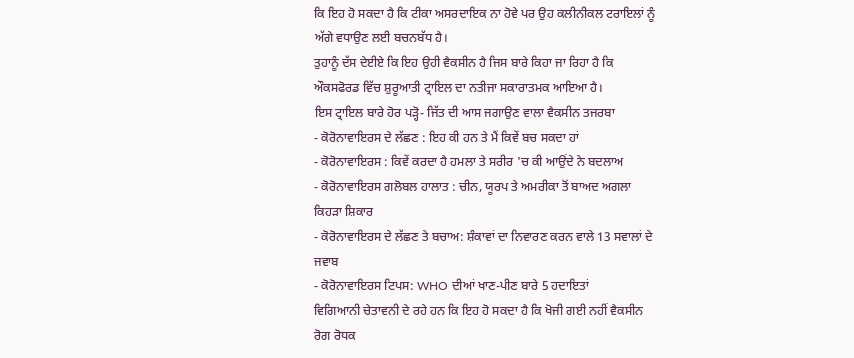ਕਿ ਇਹ ਹੋ ਸਕਦਾ ਹੈ ਕਿ ਟੀਕਾ ਅਸਰਦਾਇਕ ਨਾ ਹੋਵੇ ਪਰ ਉਹ ਕਲੀਨੀਕਲ ਟਰਾਇਲਾਂ ਨੂੰ ਅੱਗੇ ਵਧਾਉਣ ਲਈ ਬਚਨਬੱਧ ਹੈ।
ਤੁਹਾਨੂੰ ਦੱਸ ਦੇਈਏ ਕਿ ਇਹ ਉਹੀ ਵੈਕਸੀਨ ਹੈ ਜਿਸ ਬਾਰੇ ਕਿਹਾ ਜਾ ਰਿਹਾ ਹੈ ਕਿ ਔਕਸਫੋਰਡ ਵਿੱਚ ਸ਼ੁਰੂਆਤੀ ਟ੍ਰਾਇਲ ਦਾ ਨਤੀਜਾ ਸਕਾਰਾਤਮਕ ਆਇਆ ਹੈ।
ਇਸ ਟ੍ਰਾਇਲ ਬਾਰੇ ਹੋਰ ਪੜ੍ਹੋ- ਜਿੱਤ ਦੀ ਆਸ ਜਗਾਉਣ ਵਾਲਾ ਵੈਕਸੀਨ ਤਜਰਬਾ
- ਕੋਰੋਨਾਵਾਇਰਸ ਦੇ ਲੱਛਣ : ਇਹ ਕੀ ਹਨ ਤੇ ਮੈਂ ਕਿਵੇਂ ਬਚ ਸਕਦਾ ਹਾਂ
- ਕੋਰੋਨਾਵਾਇਰਸ : ਕਿਵੇਂ ਕਰਦਾ ਹੈ ਹਮਲਾ ਤੇ ਸਰੀਰ 'ਚ ਕੀ ਆਉਂਦੇ ਨੇ ਬਦਲਾਅ
- ਕੋਰੋਨਾਵਾਇਰਸ ਗਲੋਬਲ ਹਾਲਾਤ : ਚੀਨ, ਯੂਰਪ ਤੇ ਅਮਰੀਕਾ ਤੋਂ ਬਾਅਦ ਅਗਲਾ ਕਿਹੜਾ ਸ਼ਿਕਾਰ
- ਕੋਰੋਨਾਵਾਇਰਸ ਦੇ ਲੱਛਣ ਤੇ ਬਚਾਅ: ਸ਼ੰਕਾਵਾਂ ਦਾ ਨਿਵਾਰਣ ਕਰਨ ਵਾਲੇ 13 ਸਵਾਲਾਂ ਦੇ ਜਵਾਬ
- ਕੋਰੋਨਾਵਾਇਰਸ ਟਿਪਸ: WHO ਦੀਆਂ ਖਾਣ-ਪੀਣ ਬਾਰੇ 5 ਹਦਾਇਤਾਂ
ਵਿਗਿਆਨੀ ਚੇਤਾਵਨੀ ਦੇ ਰਹੇ ਹਨ ਕਿ ਇਹ ਹੋ ਸਕਦਾ ਹੈ ਕਿ ਖੋਜੀ ਗਈ ਨਹੀਂ ਵੈਕਸੀਨ ਰੋਗ ਰੋਧਕ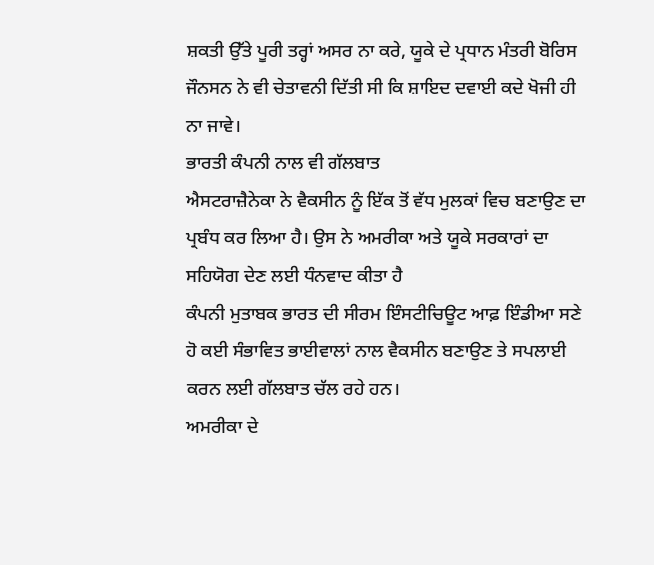ਸ਼ਕਤੀ ਉੱਤੇ ਪੂਰੀ ਤਰ੍ਹਾਂ ਅਸਰ ਨਾ ਕਰੇ, ਯੂਕੇ ਦੇ ਪ੍ਰਧਾਨ ਮੰਤਰੀ ਬੋਰਿਸ ਜੌਨਸਨ ਨੇ ਵੀ ਚੇਤਾਵਨੀ ਦਿੱਤੀ ਸੀ ਕਿ ਸ਼ਾਇਦ ਦਵਾਈ ਕਦੇ ਖੋਜੀ ਹੀ ਨਾ ਜਾਵੇ।
ਭਾਰਤੀ ਕੰਪਨੀ ਨਾਲ ਵੀ ਗੱਲਬਾਤ
ਐਸਟਰਾਜ਼ੈਨੇਕਾ ਨੇ ਵੈਕਸੀਨ ਨੂੰ ਇੱਕ ਤੋਂ ਵੱਧ ਮੁਲਕਾਂ ਵਿਚ ਬਣਾਉਣ ਦਾ ਪ੍ਰਬੰਧ ਕਰ ਲਿਆ ਹੈ। ਉਸ ਨੇ ਅਮਰੀਕਾ ਅਤੇ ਯੂਕੇ ਸਰਕਾਰਾਂ ਦਾ ਸਹਿਯੋਗ ਦੇਣ ਲਈ ਧੰਨਵਾਦ ਕੀਤਾ ਹੈ
ਕੰਪਨੀ ਮੁਤਾਬਕ ਭਾਰਤ ਦੀ ਸੀਰਮ ਇੰਸਟੀਚਿਊਟ ਆਫ਼ ਇੰਡੀਆ ਸਣੇ ਹੋ ਕਈ ਸੰਭਾਵਿਤ ਭਾਈਵਾਲਾਂ ਨਾਲ ਵੈਕਸੀਨ ਬਣਾਉਣ ਤੇ ਸਪਲਾਈ ਕਰਨ ਲਈ ਗੱਲਬਾਤ ਚੱਲ ਰਹੇ ਹਨ।
ਅਮਰੀਕਾ ਦੇ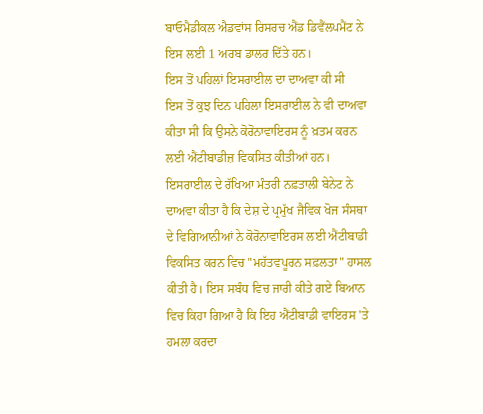ਬਾਓਮੈਡੀਕਲ ਐਡਵਾਂਸ ਰਿਸਰਚ ਐਂਡ ਡਿਵੈਂਲਪਮੈਂਟ ਨੇ ਇਸ ਲਈ 1 ਅਰਬ ਡਾਲਰ ਦਿੱਤੇ ਹਨ।
ਇਸ ਤੋਂ ਪਹਿਲਾਂ ਇਸਰਾਈਲ ਦਾ ਦਾਅਵਾ ਕੀ ਸੀ
ਇਸ ਤੋਂ ਕੁਝ ਦਿਨ ਪਹਿਲਾ ਇਸਰਾਈਲ ਨੇ ਵੀ ਦਾਅਵਾ ਕੀਤਾ ਸੀ ਕਿ ਉਸਨੇ ਕੋਰੋਨਾਵਾਇਰਸ ਨੂੰ ਖ਼ਤਮ ਕਰਨ ਲਈ ਐਂਟੀਬਾਡੀਜ਼ ਵਿਕਸਿਤ ਕੀਤੀਆਂ ਹਨ।
ਇਸਰਾਈਲ ਦੇ ਰੱਖਿਆ ਮੰਤਰੀ ਨਫ਼ਤਾਲੀ ਬੇਨੇਟ ਨੇ ਦਾਅਵਾ ਕੀਤਾ ਹੈ ਕਿ ਦੇਸ਼ ਦੇ ਪ੍ਰਮੁੱਖ ਜੈਵਿਕ ਖੋਜ ਸੰਸਥਾ ਦੇ ਵਿਗਿਆਨੀਆਂ ਨੇ ਕੋਰੋਨਾਵਾਇਰਸ ਲਈ ਐਂਟੀਬਾਡੀ ਵਿਕਸਿਤ ਕਰਨ ਵਿਚ "ਮਹੱਤਵਪੂਰਨ ਸਫ਼ਲਤਾ" ਹਾਸਲ ਕੀਤੀ ਹੈ। ਇਸ ਸਬੰਧ ਵਿਚ ਜਾਰੀ ਕੀਤੇ ਗਏ ਬਿਆਨ ਵਿਚ ਕਿਹਾ ਗਿਆ ਹੈ ਕਿ ਇਹ ਐਂਟੀਬਾਡੀ ਵਾਇਰਸ 'ਤੇ ਹਮਲਾ ਕਰਦਾ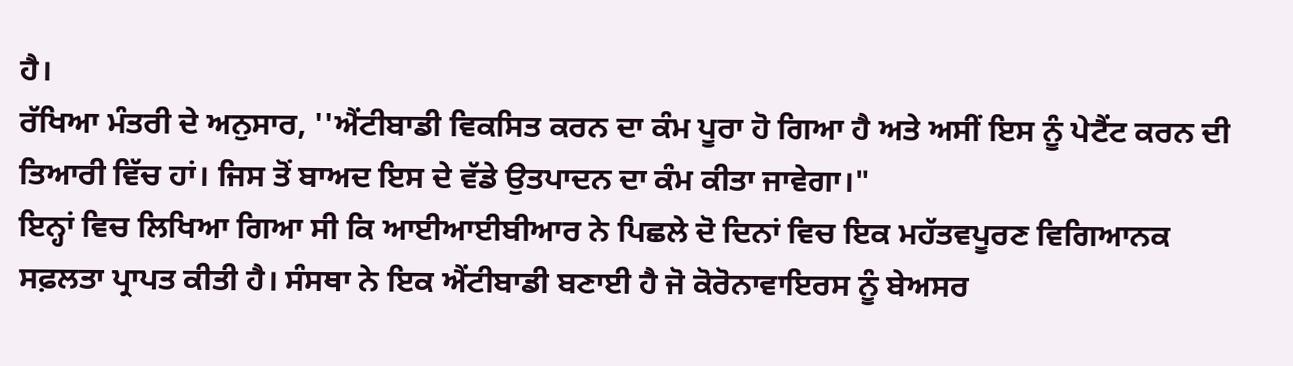ਹੈ।
ਰੱਖਿਆ ਮੰਤਰੀ ਦੇ ਅਨੁਸਾਰ, ''ਐਂਟੀਬਾਡੀ ਵਿਕਸਿਤ ਕਰਨ ਦਾ ਕੰਮ ਪੂਰਾ ਹੋ ਗਿਆ ਹੈ ਅਤੇ ਅਸੀਂ ਇਸ ਨੂੰ ਪੇਟੈਂਟ ਕਰਨ ਦੀ ਤਿਆਰੀ ਵਿੱਚ ਹਾਂ। ਜਿਸ ਤੋਂ ਬਾਅਦ ਇਸ ਦੇ ਵੱਡੇ ਉਤਪਾਦਨ ਦਾ ਕੰਮ ਕੀਤਾ ਜਾਵੇਗਾ।"
ਇਨ੍ਹਾਂ ਵਿਚ ਲਿਖਿਆ ਗਿਆ ਸੀ ਕਿ ਆਈਆਈਬੀਆਰ ਨੇ ਪਿਛਲੇ ਦੋ ਦਿਨਾਂ ਵਿਚ ਇਕ ਮਹੱਤਵਪੂਰਣ ਵਿਗਿਆਨਕ ਸਫ਼ਲਤਾ ਪ੍ਰਾਪਤ ਕੀਤੀ ਹੈ। ਸੰਸਥਾ ਨੇ ਇਕ ਐਂਟੀਬਾਡੀ ਬਣਾਈ ਹੈ ਜੋ ਕੋਰੋਨਾਵਾਇਰਸ ਨੂੰ ਬੇਅਸਰ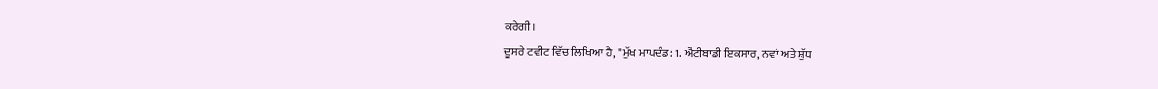ਕਰੇਗੀ।
ਦੂਸਰੇ ਟਵੀਟ ਵਿੱਚ ਲਿਖਿਆ ਹੈ, "ਮੁੱਖ ਮਾਪਦੰਡ: 1. ਐਂਟੀਬਾਡੀ ਇਕਸਾਰ, ਨਵਾਂ ਅਤੇ ਸ਼ੁੱਧ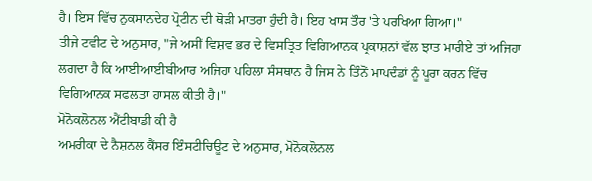ਹੈ। ਇਸ ਵਿੱਚ ਨੁਕਸਾਨਦੇਹ ਪ੍ਰੋਟੀਨ ਦੀ ਥੋੜੀ ਮਾਤਰਾ ਹੁੰਦੀ ਹੈ। ਇਹ ਖਾਸ ਤੌਰ 'ਤੇ ਪਰਖਿਆ ਗਿਆ।"
ਤੀਜੇ ਟਵੀਟ ਦੇ ਅਨੁਸਾਰ, "ਜੇ ਅਸੀਂ ਵਿਸ਼ਵ ਭਰ ਦੇ ਵਿਸਤ੍ਰਿਤ ਵਿਗਿਆਨਕ ਪ੍ਰਕਾਸ਼ਨਾਂ ਵੱਲ ਝਾਤ ਮਾਰੀਏ ਤਾਂ ਅਜਿਹਾ ਲਗਦਾ ਹੈ ਕਿ ਆਈਆਈਬੀਆਰ ਅਜਿਹਾ ਪਹਿਲਾ ਸੰਸਥਾਨ ਹੈ ਜਿਸ ਨੇ ਤਿੰਨੋਂ ਮਾਪਦੰਡਾਂ ਨੂੰ ਪੂਰਾ ਕਰਨ ਵਿੱਚ ਵਿਗਿਆਨਕ ਸਫਲਤਾ ਹਾਸਲ ਕੀਤੀ ਹੈ।"
ਮੋਨੋਕਲੋਨਲ ਐਂਟੀਬਾਡੀ ਕੀ ਹੈ
ਅਮਰੀਕਾ ਦੇ ਨੈਸ਼ਨਲ ਕੈਂਸਰ ਇੰਸਟੀਚਿਊਟ ਦੇ ਅਨੁਸਾਰ, ਮੋਨੋਕਲੋਨਲ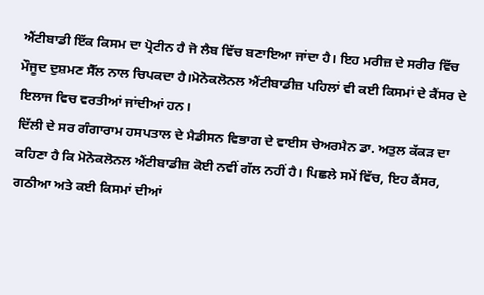ਐਂਟੀਬਾਡੀ ਇੱਕ ਕਿਸਮ ਦਾ ਪ੍ਰੋਟੀਨ ਹੈ ਜੋ ਲੈਬ ਵਿੱਚ ਬਣਾਇਆ ਜਾਂਦਾ ਹੈ। ਇਹ ਮਰੀਜ਼ ਦੇ ਸਰੀਰ ਵਿੱਚ ਮੌਜੂਦ ਦੁਸ਼ਮਣ ਸੈੱਲ ਨਾਲ ਚਿਪਕਦਾ ਹੈ।ਮੋਨੋਕਲੋਨਲ ਐਂਟੀਬਾਡੀਜ਼ ਪਹਿਲਾਂ ਵੀ ਕਈ ਕਿਸਮਾਂ ਦੇ ਕੈਂਸਰ ਦੇ ਇਲਾਜ ਵਿਚ ਵਰਤੀਆਂ ਜਾਂਦੀਆਂ ਹਨ।
ਦਿੱਲੀ ਦੇ ਸਰ ਗੰਗਾਰਾਮ ਹਸਪਤਾਲ ਦੇ ਮੈਡੀਸਨ ਵਿਭਾਗ ਦੇ ਵਾਈਸ ਚੇਅਰਮੈਨ ਡਾ. ਅਤੁਲ ਕੱਕੜ ਦਾ ਕਹਿਣਾ ਹੈ ਕਿ ਮੋਨੋਕਲੋਨਲ ਐਂਟੀਬਾਡੀਜ਼ ਕੋਈ ਨਵੀਂ ਗੱਲ ਨਹੀਂ ਹੈ। ਪਿਛਲੇ ਸਮੇਂ ਵਿੱਚ, ਇਹ ਕੈਂਸਰ, ਗਠੀਆ ਅਤੇ ਕਈ ਕਿਸਮਾਂ ਦੀਆਂ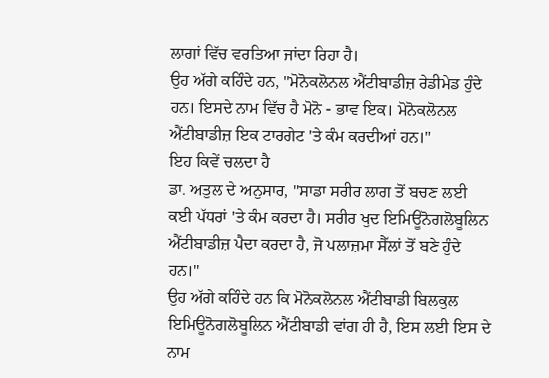ਲਾਗਾਂ ਵਿੱਚ ਵਰਤਿਆ ਜਾਂਦਾ ਰਿਹਾ ਹੈ।
ਉਹ ਅੱਗੇ ਕਹਿੰਦੇ ਹਨ, "ਮੋਨੋਕਲੋਨਲ ਐਂਟੀਬਾਡੀਜ਼ ਰੇਡੀਮੇਡ ਹੁੰਦੇ ਹਨ। ਇਸਦੇ ਨਾਮ ਵਿੱਚ ਹੈ ਮੋਨੋ - ਭਾਵ ਇਕ। ਮੋਨੋਕਲੋਨਲ ਐਂਟੀਬਾਡੀਜ਼ ਇਕ ਟਾਰਗੇਟ 'ਤੇ ਕੰਮ ਕਰਦੀਆਂ ਹਨ।"
ਇਹ ਕਿਵੇਂ ਚਲਦਾ ਹੈ
ਡਾ. ਅਤੁਲ ਦੇ ਅਨੁਸਾਰ, ''ਸਾਡਾ ਸਰੀਰ ਲਾਗ ਤੋਂ ਬਚਣ ਲਈ ਕਈ ਪੱਧਰਾਂ 'ਤੇ ਕੰਮ ਕਰਦਾ ਹੈ। ਸਰੀਰ ਖੁਦ ਇਮਿਊਨੋਗਲੋਬੂਲਿਨ ਐਂਟੀਬਾਡੀਜ਼ ਪੈਦਾ ਕਰਦਾ ਹੈ, ਜੋ ਪਲਾਜ਼ਮਾ ਸੈੱਲਾਂ ਤੋਂ ਬਣੇ ਹੁੰਦੇ ਹਨ।''
ਉਹ ਅੱਗੇ ਕਹਿੰਦੇ ਹਨ ਕਿ ਮੋਨੋਕਲੋਨਲ ਐਂਟੀਬਾਡੀ ਬਿਲਕੁਲ ਇਮਿਊਨੋਗਲੋਬੂਲਿਨ ਐਂਟੀਬਾਡੀ ਵਾਂਗ ਹੀ ਹੈ, ਇਸ ਲਈ ਇਸ ਦੇ ਨਾਮ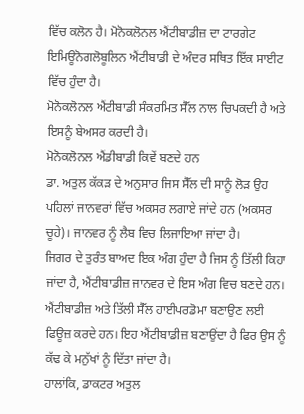ਵਿੱਚ ਕਲੋਨ ਹੈ। ਮੋਨੋਕਲੋਨਲ ਐਂਟੀਬਾਡੀਜ਼ ਦਾ ਟਾਰਗੇਟ ਇਮਿਊਨੋਗਲੋਬੂਲਿਨ ਐਂਟੀਬਾਡੀ ਦੇ ਅੰਦਰ ਸਥਿਤ ਇੱਕ ਸਾਈਟ ਵਿੱਚ ਹੁੰਦਾ ਹੈ।
ਮੋਨੋਕਲੋਨਲ ਐਂਟੀਬਾਡੀ ਸੰਕਰਮਿਤ ਸੈੱਲ ਨਾਲ ਚਿਪਕਦੀ ਹੈ ਅਤੇ ਇਸਨੂੰ ਬੇਅਸਰ ਕਰਦੀ ਹੈ।
ਮੋਨੋਕਲੋਨਲ ਐਂਡੀਬਾਡੀ ਕਿਵੇਂ ਬਣਦੇ ਹਨ
ਡਾ. ਅਤੁਲ ਕੱਕੜ ਦੇ ਅਨੁਸਾਰ ਜਿਸ ਸੈੱਲ ਦੀ ਸਾਨੂੰ ਲੋੜ ਉਹ ਪਹਿਲਾਂ ਜਾਨਵਰਾਂ ਵਿੱਚ ਅਕਸਰ ਲਗਾਏ ਜਾਂਦੇ ਹਨ (ਅਕਸਰ ਚੂਹੇ)। ਜਾਨਵਰ ਨੂੰ ਲੈਬ ਵਿਚ ਲਿਜਾਇਆ ਜਾਂਦਾ ਹੈ।
ਜਿਗਰ ਦੇ ਤੁਰੰਤ ਬਾਅਦ ਇਕ ਅੰਗ ਹੁੰਦਾ ਹੈ ਜਿਸ ਨੂੰ ਤਿੱਲੀ ਕਿਹਾ ਜਾਂਦਾ ਹੈ, ਐਂਟੀਬਾਡੀਜ਼ ਜਾਨਵਰ ਦੇ ਇਸ ਅੰਗ ਵਿਚ ਬਣਦੇ ਹਨ।
ਐਂਟੀਬਾਡੀਜ਼ ਅਤੇ ਤਿੱਲੀ ਸੈੱਲ ਹਾਈਪਰਡੋਮਾ ਬਣਾਉਣ ਲਈ ਫਿਊਜ਼ ਕਰਦੇ ਹਨ। ਇਹ ਐਂਟੀਬਾਡੀਜ਼ ਬਣਾਉਂਦਾ ਹੈ ਫਿਰ ਉਸ ਨੂੰ ਕੱਢ ਕੇ ਮਨੁੱਖਾਂ ਨੂੰ ਦਿੱਤਾ ਜਾਂਦਾ ਹੈ।
ਹਾਲਾਂਕਿ, ਡਾਕਟਰ ਅਤੁਲ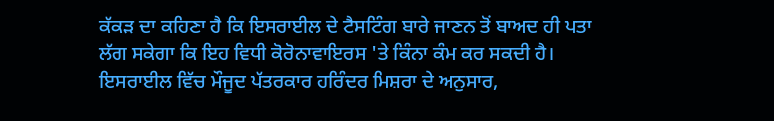ਕੱਕੜ ਦਾ ਕਹਿਣਾ ਹੈ ਕਿ ਇਸਰਾਈਲ ਦੇ ਟੈਸਟਿੰਗ ਬਾਰੇ ਜਾਣਨ ਤੋਂ ਬਾਅਦ ਹੀ ਪਤਾ ਲੱਗ ਸਕੇਗਾ ਕਿ ਇਹ ਵਿਧੀ ਕੋਰੋਨਾਵਾਇਰਸ 'ਤੇ ਕਿੰਨਾ ਕੰਮ ਕਰ ਸਕਦੀ ਹੈ।
ਇਸਰਾਈਲ ਵਿੱਚ ਮੌਜੂਦ ਪੱਤਰਕਾਰ ਹਰਿੰਦਰ ਮਿਸ਼ਰਾ ਦੇ ਅਨੁਸਾਰ,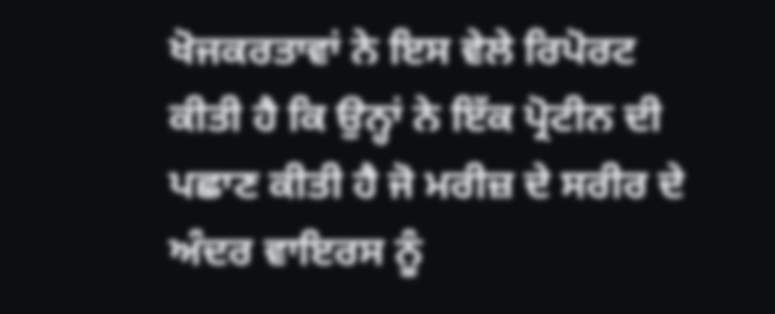ਖੋਜਕਰਤਾਵਾਂ ਨੇ ਇਸ ਵੇਲੇ ਰਿਪੋਰਟ ਕੀਤੀ ਹੈ ਕਿ ਉਨ੍ਹਾਂ ਨੇ ਇੱਕ ਪ੍ਰੋਟੀਨ ਦੀ ਪਛਾਣ ਕੀਤੀ ਹੈ ਜੋ ਮਰੀਜ਼ ਦੇ ਸਰੀਰ ਦੇ ਅੰਦਰ ਵਾਇਰਸ ਨੂੰ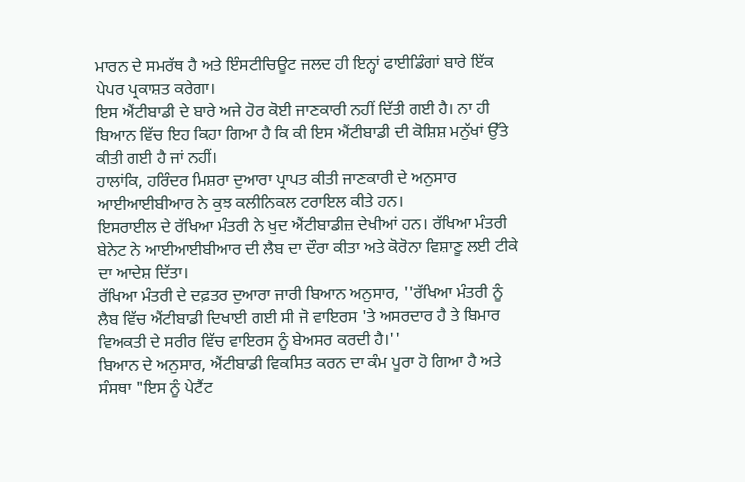ਮਾਰਨ ਦੇ ਸਮਰੱਥ ਹੈ ਅਤੇ ਇੰਸਟੀਚਿਊਟ ਜਲਦ ਹੀ ਇਨ੍ਹਾਂ ਫਾਈਡਿੰਗਾਂ ਬਾਰੇ ਇੱਕ ਪੇਪਰ ਪ੍ਰਕਾਸ਼ਤ ਕਰੇਗਾ।
ਇਸ ਐਂਟੀਬਾਡੀ ਦੇ ਬਾਰੇ ਅਜੇ ਹੋਰ ਕੋਈ ਜਾਣਕਾਰੀ ਨਹੀਂ ਦਿੱਤੀ ਗਈ ਹੈ। ਨਾ ਹੀ ਬਿਆਨ ਵਿੱਚ ਇਹ ਕਿਹਾ ਗਿਆ ਹੈ ਕਿ ਕੀ ਇਸ ਐਂਟੀਬਾਡੀ ਦੀ ਕੋਸ਼ਿਸ਼ ਮਨੁੱਖਾਂ ਉੱਤੇ ਕੀਤੀ ਗਈ ਹੈ ਜਾਂ ਨਹੀਂ।
ਹਾਲਾਂਕਿ, ਹਰਿੰਦਰ ਮਿਸ਼ਰਾ ਦੁਆਰਾ ਪ੍ਰਾਪਤ ਕੀਤੀ ਜਾਣਕਾਰੀ ਦੇ ਅਨੁਸਾਰ ਆਈਆਈਬੀਆਰ ਨੇ ਕੁਝ ਕਲੀਨਿਕਲ ਟਰਾਇਲ ਕੀਤੇ ਹਨ।
ਇਸਰਾਈਲ ਦੇ ਰੱਖਿਆ ਮੰਤਰੀ ਨੇ ਖੁਦ ਐਂਟੀਬਾਡੀਜ਼ ਦੇਖੀਆਂ ਹਨ। ਰੱਖਿਆ ਮੰਤਰੀ ਬੇਨੇਟ ਨੇ ਆਈਆਈਬੀਆਰ ਦੀ ਲੈਬ ਦਾ ਦੌਰਾ ਕੀਤਾ ਅਤੇ ਕੋਰੋਨਾ ਵਿਸ਼ਾਣੂ ਲਈ ਟੀਕੇ ਦਾ ਆਦੇਸ਼ ਦਿੱਤਾ।
ਰੱਖਿਆ ਮੰਤਰੀ ਦੇ ਦਫ਼ਤਰ ਦੁਆਰਾ ਜਾਰੀ ਬਿਆਨ ਅਨੁਸਾਰ, ''ਰੱਖਿਆ ਮੰਤਰੀ ਨੂੰ ਲੈਬ ਵਿੱਚ ਐਂਟੀਬਾਡੀ ਦਿਖਾਈ ਗਈ ਸੀ ਜੋ ਵਾਇਰਸ 'ਤੇ ਅਸਰਦਾਰ ਹੈ ਤੇ ਬਿਮਾਰ ਵਿਅਕਤੀ ਦੇ ਸਰੀਰ ਵਿੱਚ ਵਾਇਰਸ ਨੂੰ ਬੇਅਸਰ ਕਰਦੀ ਹੈ।''
ਬਿਆਨ ਦੇ ਅਨੁਸਾਰ, ਐਂਟੀਬਾਡੀ ਵਿਕਸਿਤ ਕਰਨ ਦਾ ਕੰਮ ਪੂਰਾ ਹੋ ਗਿਆ ਹੈ ਅਤੇ ਸੰਸਥਾ "ਇਸ ਨੂੰ ਪੇਟੈਂਟ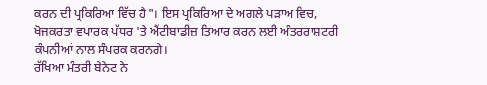ਕਰਨ ਦੀ ਪ੍ਰਕਿਰਿਆ ਵਿੱਚ ਹੈ"। ਇਸ ਪ੍ਰਕਿਰਿਆ ਦੇ ਅਗਲੇ ਪੜਾਅ ਵਿਚ, ਖੋਜਕਰਤਾ ਵਪਾਰਕ ਪੱਧਰ 'ਤੇ ਐਂਟੀਬਾਡੀਜ਼ ਤਿਆਰ ਕਰਨ ਲਈ ਅੰਤਰਰਾਸ਼ਟਰੀ ਕੰਪਨੀਆਂ ਨਾਲ ਸੰਪਰਕ ਕਰਨਗੇ।
ਰੱਖਿਆ ਮੰਤਰੀ ਬੇਨੇਟ ਨੇ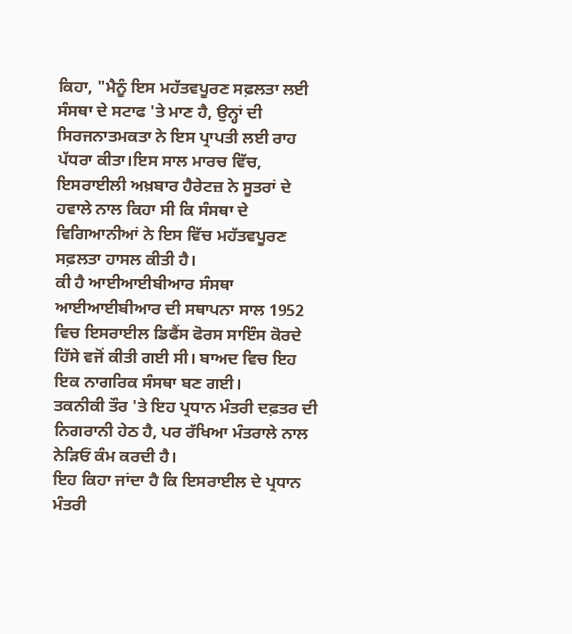ਕਿਹਾ, "ਮੈਨੂੰ ਇਸ ਮਹੱਤਵਪੂਰਣ ਸਫ਼ਲਤਾ ਲਈ ਸੰਸਥਾ ਦੇ ਸਟਾਫ 'ਤੇ ਮਾਣ ਹੈ, ਉਨ੍ਹਾਂ ਦੀ ਸਿਰਜਨਾਤਮਕਤਾ ਨੇ ਇਸ ਪ੍ਰਾਪਤੀ ਲਈ ਰਾਹ ਪੱਧਰਾ ਕੀਤਾ।ਇਸ ਸਾਲ ਮਾਰਚ ਵਿੱਚ, ਇਸਰਾਈਲੀ ਅਖ਼ਬਾਰ ਹੈਰੇਟਜ਼ ਨੇ ਸੂਤਰਾਂ ਦੇ ਹਵਾਲੇ ਨਾਲ ਕਿਹਾ ਸੀ ਕਿ ਸੰਸਥਾ ਦੇ ਵਿਗਿਆਨੀਆਂ ਨੇ ਇਸ ਵਿੱਚ ਮਹੱਤਵਪੂਰਣ ਸਫ਼ਲਤਾ ਹਾਸਲ ਕੀਤੀ ਹੈ।
ਕੀ ਹੈ ਆਈਆਈਬੀਆਰ ਸੰਸਥਾ
ਆਈਆਈਬੀਆਰ ਦੀ ਸਥਾਪਨਾ ਸਾਲ 1952 ਵਿਚ ਇਸਰਾਈਲ ਡਿਫੈਂਸ ਫੋਰਸ ਸਾਇੰਸ ਕੋਰਦੇ ਹਿੱਸੇ ਵਜੋਂ ਕੀਤੀ ਗਈ ਸੀ। ਬਾਅਦ ਵਿਚ ਇਹ ਇਕ ਨਾਗਰਿਕ ਸੰਸਥਾ ਬਣ ਗਈ।
ਤਕਨੀਕੀ ਤੌਰ 'ਤੇ ਇਹ ਪ੍ਰਧਾਨ ਮੰਤਰੀ ਦਫ਼ਤਰ ਦੀ ਨਿਗਰਾਨੀ ਹੇਠ ਹੈ, ਪਰ ਰੱਖਿਆ ਮੰਤਰਾਲੇ ਨਾਲ ਨੇੜਿਓਂ ਕੰਮ ਕਰਦੀ ਹੈ।
ਇਹ ਕਿਹਾ ਜਾਂਦਾ ਹੈ ਕਿ ਇਸਰਾਈਲ ਦੇ ਪ੍ਰਧਾਨ ਮੰਤਰੀ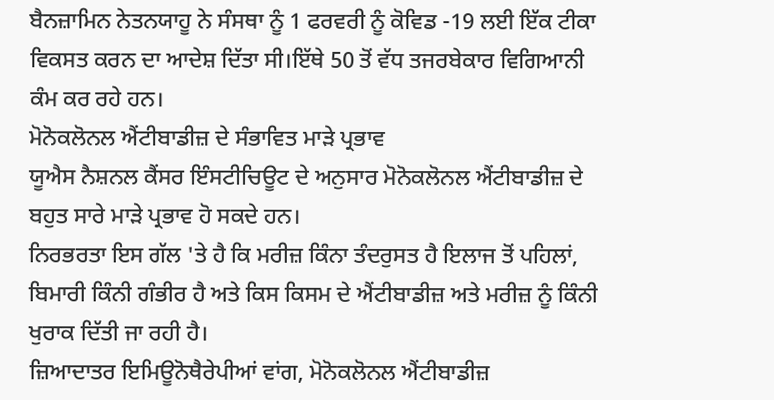ਬੈਨਜ਼ਾਮਿਨ ਨੇਤਨਯਾਹੂ ਨੇ ਸੰਸਥਾ ਨੂੰ 1 ਫਰਵਰੀ ਨੂੰ ਕੋਵਿਡ -19 ਲਈ ਇੱਕ ਟੀਕਾ ਵਿਕਸਤ ਕਰਨ ਦਾ ਆਦੇਸ਼ ਦਿੱਤਾ ਸੀ।ਇੱਥੇ 50 ਤੋਂ ਵੱਧ ਤਜਰਬੇਕਾਰ ਵਿਗਿਆਨੀ ਕੰਮ ਕਰ ਰਹੇ ਹਨ।
ਮੋਨੋਕਲੋਨਲ ਐਂਟੀਬਾਡੀਜ਼ ਦੇ ਸੰਭਾਵਿਤ ਮਾੜੇ ਪ੍ਰਭਾਵ
ਯੂਐਸ ਨੈਸ਼ਨਲ ਕੈਂਸਰ ਇੰਸਟੀਚਿਊਟ ਦੇ ਅਨੁਸਾਰ ਮੋਨੋਕਲੋਨਲ ਐਂਟੀਬਾਡੀਜ਼ ਦੇ ਬਹੁਤ ਸਾਰੇ ਮਾੜੇ ਪ੍ਰਭਾਵ ਹੋ ਸਕਦੇ ਹਨ।
ਨਿਰਭਰਤਾ ਇਸ ਗੱਲ 'ਤੇ ਹੈ ਕਿ ਮਰੀਜ਼ ਕਿੰਨਾ ਤੰਦਰੁਸਤ ਹੈ ਇਲਾਜ ਤੋਂ ਪਹਿਲਾਂ, ਬਿਮਾਰੀ ਕਿੰਨੀ ਗੰਭੀਰ ਹੈ ਅਤੇ ਕਿਸ ਕਿਸਮ ਦੇ ਐਂਟੀਬਾਡੀਜ਼ ਅਤੇ ਮਰੀਜ਼ ਨੂੰ ਕਿੰਨੀ ਖੁਰਾਕ ਦਿੱਤੀ ਜਾ ਰਹੀ ਹੈ।
ਜ਼ਿਆਦਾਤਰ ਇਮਿਊਨੋਥੈਰੇਪੀਆਂ ਵਾਂਗ, ਮੋਨੋਕਲੋਨਲ ਐਂਟੀਬਾਡੀਜ਼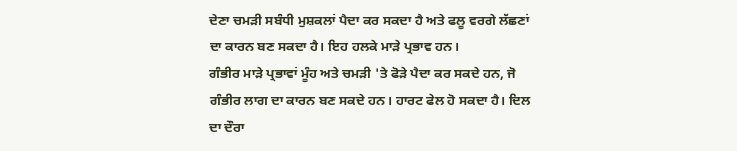ਦੇਣਾ ਚਮੜੀ ਸਬੰਧੀ ਮੁਸ਼ਕਲਾਂ ਪੈਦਾ ਕਰ ਸਕਦਾ ਹੈ ਅਤੇ ਫਲੂ ਵਰਗੇ ਲੱਛਣਾਂ ਦਾ ਕਾਰਨ ਬਣ ਸਕਦਾ ਹੈ। ਇਹ ਹਲਕੇ ਮਾੜੇ ਪ੍ਰਭਾਵ ਹਨ।
ਗੰਭੀਰ ਮਾੜੇ ਪ੍ਰਭਾਵਾਂ ਮੂੰਹ ਅਤੇ ਚਮੜੀ 'ਤੇ ਫੋੜੇ ਪੈਦਾ ਕਰ ਸਕਦੇ ਹਨ, ਜੋ ਗੰਭੀਰ ਲਾਗ ਦਾ ਕਾਰਨ ਬਣ ਸਕਦੇ ਹਨ। ਹਾਰਟ ਫੇਲ ਹੋ ਸਕਦਾ ਹੈ। ਦਿਲ ਦਾ ਦੌਰਾ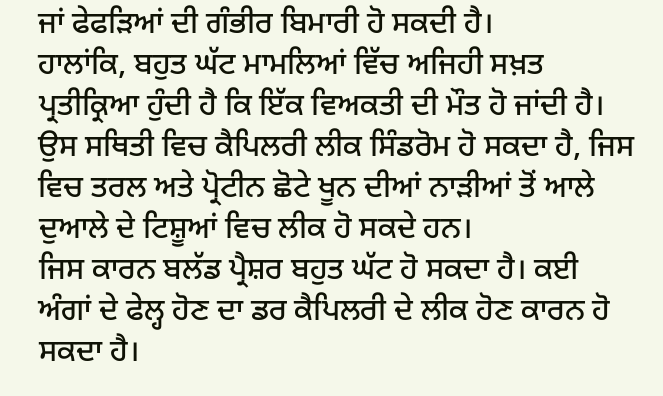ਜਾਂ ਫੇਫੜਿਆਂ ਦੀ ਗੰਭੀਰ ਬਿਮਾਰੀ ਹੋ ਸਕਦੀ ਹੈ।
ਹਾਲਾਂਕਿ, ਬਹੁਤ ਘੱਟ ਮਾਮਲਿਆਂ ਵਿੱਚ ਅਜਿਹੀ ਸਖ਼ਤ ਪ੍ਰਤੀਕ੍ਰਿਆ ਹੁੰਦੀ ਹੈ ਕਿ ਇੱਕ ਵਿਅਕਤੀ ਦੀ ਮੌਤ ਹੋ ਜਾਂਦੀ ਹੈ। ਉਸ ਸਥਿਤੀ ਵਿਚ ਕੈਪਿਲਰੀ ਲੀਕ ਸਿੰਡਰੋਮ ਹੋ ਸਕਦਾ ਹੈ, ਜਿਸ ਵਿਚ ਤਰਲ ਅਤੇ ਪ੍ਰੋਟੀਨ ਛੋਟੇ ਖੂਨ ਦੀਆਂ ਨਾੜੀਆਂ ਤੋਂ ਆਲੇ ਦੁਆਲੇ ਦੇ ਟਿਸ਼ੂਆਂ ਵਿਚ ਲੀਕ ਹੋ ਸਕਦੇ ਹਨ।
ਜਿਸ ਕਾਰਨ ਬਲੱਡ ਪ੍ਰੈਸ਼ਰ ਬਹੁਤ ਘੱਟ ਹੋ ਸਕਦਾ ਹੈ। ਕਈ ਅੰਗਾਂ ਦੇ ਫੇਲ੍ਹ ਹੋਣ ਦਾ ਡਰ ਕੈਪਿਲਰੀ ਦੇ ਲੀਕ ਹੋਣ ਕਾਰਨ ਹੋ ਸਕਦਾ ਹੈ।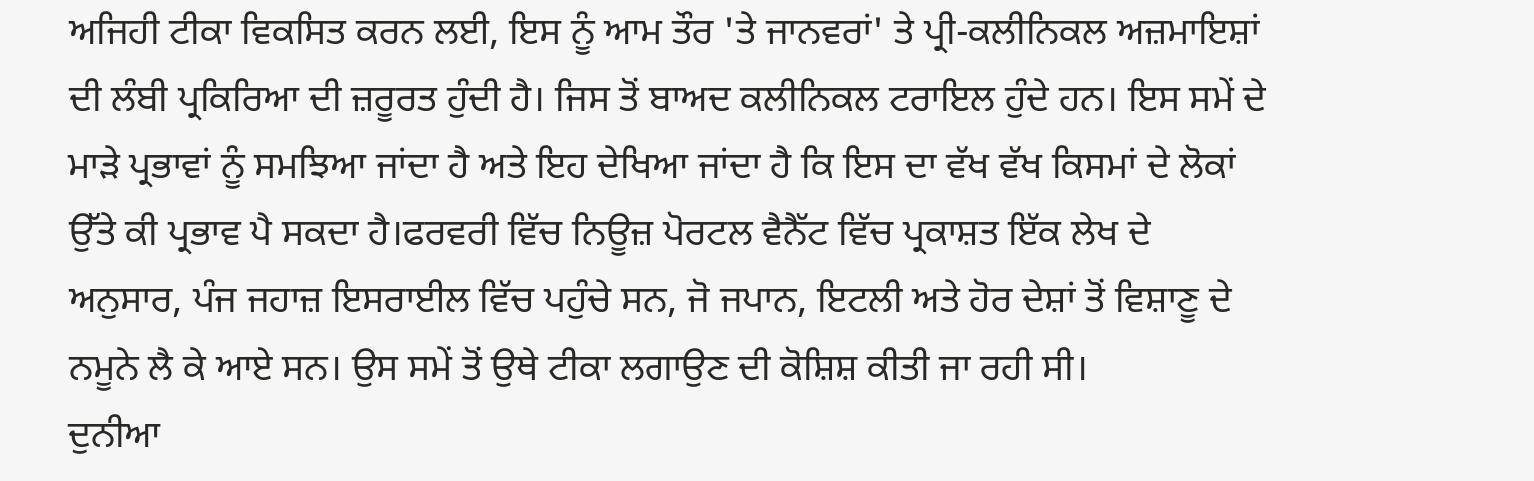ਅਜਿਹੀ ਟੀਕਾ ਵਿਕਸਿਤ ਕਰਨ ਲਈ, ਇਸ ਨੂੰ ਆਮ ਤੌਰ 'ਤੇ ਜਾਨਵਰਾਂ' ਤੇ ਪ੍ਰੀ-ਕਲੀਨਿਕਲ ਅਜ਼ਮਾਇਸ਼ਾਂ ਦੀ ਲੰਬੀ ਪ੍ਰਕਿਰਿਆ ਦੀ ਜ਼ਰੂਰਤ ਹੁੰਦੀ ਹੈ। ਜਿਸ ਤੋਂ ਬਾਅਦ ਕਲੀਨਿਕਲ ਟਰਾਇਲ ਹੁੰਦੇ ਹਨ। ਇਸ ਸਮੇਂ ਦੇ ਮਾੜੇ ਪ੍ਰਭਾਵਾਂ ਨੂੰ ਸਮਝਿਆ ਜਾਂਦਾ ਹੈ ਅਤੇ ਇਹ ਦੇਖਿਆ ਜਾਂਦਾ ਹੈ ਕਿ ਇਸ ਦਾ ਵੱਖ ਵੱਖ ਕਿਸਮਾਂ ਦੇ ਲੋਕਾਂ ਉੱਤੇ ਕੀ ਪ੍ਰਭਾਵ ਪੈ ਸਕਦਾ ਹੈ।ਫਰਵਰੀ ਵਿੱਚ ਨਿਊਜ਼ ਪੋਰਟਲ ਵੈਨੈੱਟ ਵਿੱਚ ਪ੍ਰਕਾਸ਼ਤ ਇੱਕ ਲੇਖ ਦੇ ਅਨੁਸਾਰ, ਪੰਜ ਜਹਾਜ਼ ਇਸਰਾਈਲ ਵਿੱਚ ਪਹੁੰਚੇ ਸਨ, ਜੋ ਜਪਾਨ, ਇਟਲੀ ਅਤੇ ਹੋਰ ਦੇਸ਼ਾਂ ਤੋਂ ਵਿਸ਼ਾਣੂ ਦੇ ਨਮੂਨੇ ਲੈ ਕੇ ਆਏ ਸਨ। ਉਸ ਸਮੇਂ ਤੋਂ ਉਥੇ ਟੀਕਾ ਲਗਾਉਣ ਦੀ ਕੋਸ਼ਿਸ਼ ਕੀਤੀ ਜਾ ਰਹੀ ਸੀ।
ਦੁਨੀਆ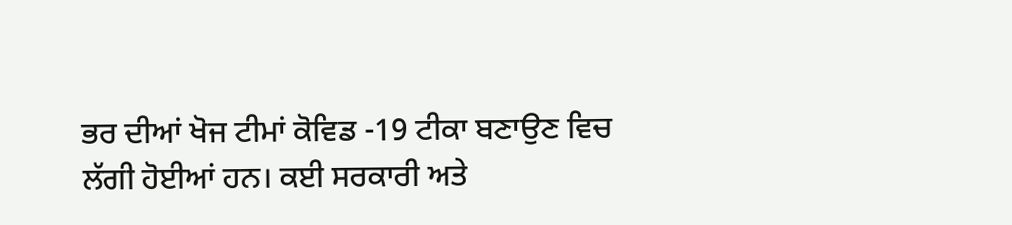ਭਰ ਦੀਆਂ ਖੋਜ ਟੀਮਾਂ ਕੋਵਿਡ -19 ਟੀਕਾ ਬਣਾਉਣ ਵਿਚ ਲੱਗੀ ਹੋਈਆਂ ਹਨ। ਕਈ ਸਰਕਾਰੀ ਅਤੇ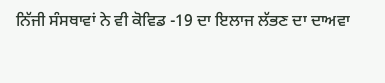ਨਿੱਜੀ ਸੰਸਥਾਵਾਂ ਨੇ ਵੀ ਕੋਵਿਡ -19 ਦਾ ਇਲਾਜ ਲੱਭਣ ਦਾ ਦਾਅਵਾ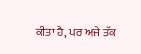ਕੀਤਾ ਹੈ, ਪਰ ਅਜੇ ਤੱਕ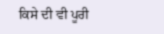ਕਿਸੇ ਦੀ ਵੀ ਪੂਰੀ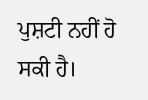ਪੁਸ਼ਟੀ ਨਹੀਂ ਹੋ ਸਕੀ ਹੈ।